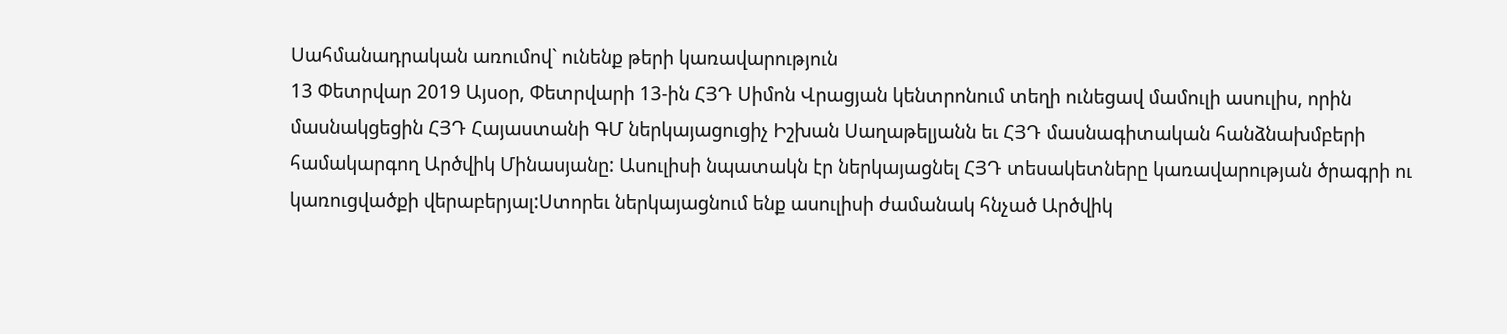Սահմանադրական առումով` ունենք թերի կառավարություն
13 Փետրվար 2019 Այսօր, Փետրվարի 13-ին ՀՅԴ Սիմոն Վրացյան կենտրոնում տեղի ունեցավ մամուլի ասուլիս, որին մասնակցեցին ՀՅԴ Հայաստանի ԳՄ ներկայացուցիչ Իշխան Սաղաթելյանն եւ ՀՅԴ մասնագիտական հանձնախմբերի համակարգող Արծվիկ Մինասյանը: Ասուլիսի նպատակն էր ներկայացնել ՀՅԴ տեսակետները կառավարության ծրագրի ու կառուցվածքի վերաբերյալ:Ստորեւ ներկայացնում ենք ասուլիսի ժամանակ հնչած Արծվիկ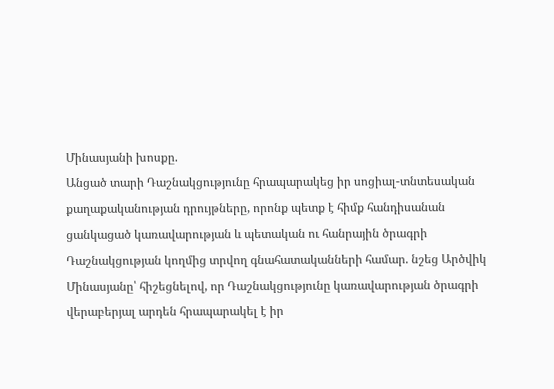Մինասյանի խոսքը.
Անցած տարի Դաշնակցությունը հրապարակեց իր սոցիալ-տնտեսական քաղաքականության դրույթները, որոնք պետք է հիմք հանդիսանան ցանկացած կառավարության և պետական ու հանրային ծրագրի Դաշնակցության կողմից տրվող գնահատականների համար. նշեց Արծվիկ Մինասյանը՝ հիշեցնելով, որ Դաշնակցությունը կառավարության ծրագրի վերաբերյալ արդեն հրապարակել է իր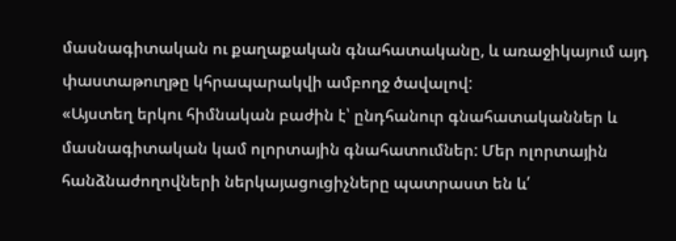մասնագիտական ու քաղաքական գնահատականը, և առաջիկայում այդ փաստաթուղթը կհրապարակվի ամբողջ ծավալով:
«Այստեղ երկու հիմնական բաժին է՝ ընդհանուր գնահատականներ և մասնագիտական կամ ոլորտային գնահատումներ: Մեր ոլորտային հանձնաժողովների ներկայացուցիչները պատրաստ են և՛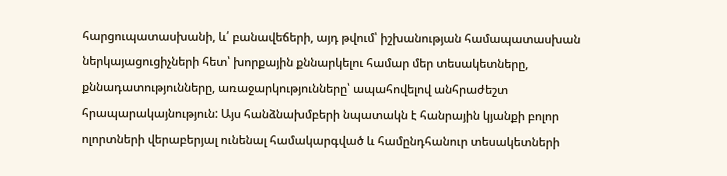հարցուպատասխանի, և՛ բանավեճերի, այդ թվում՝ իշխանության համապատասխան ներկայացուցիչների հետ՝ խորքային քննարկելու համար մեր տեսակետները, քննադատությունները, առաջարկությունները՝ ապահովելով անհրաժեշտ հրապարակայնություն: Այս հանձնախմբերի նպատակն է հանրային կյանքի բոլոր ոլորտների վերաբերյալ ունենալ համակարգված և համընդհանուր տեսակետների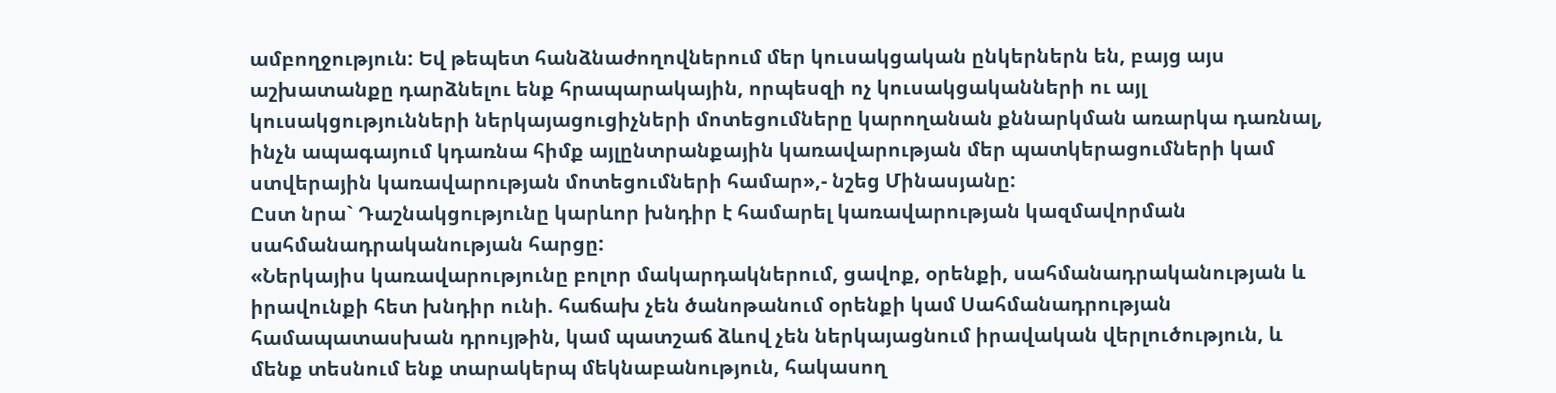ամբողջություն: Եվ թեպետ հանձնաժողովներում մեր կուսակցական ընկերներն են, բայց այս աշխատանքը դարձնելու ենք հրապարակային, որպեսզի ոչ կուսակցականների ու այլ կուսակցությունների ներկայացուցիչների մոտեցումները կարողանան քննարկման առարկա դառնալ, ինչն ապագայում կդառնա հիմք այլընտրանքային կառավարության մեր պատկերացումների կամ ստվերային կառավարության մոտեցումների համար»,- նշեց Մինասյանը:
Ըստ նրա` Դաշնակցությունը կարևոր խնդիր է համարել կառավարության կազմավորման սահմանադրականության հարցը:
«Ներկայիս կառավարությունը բոլոր մակարդակներում, ցավոք, օրենքի, սահմանադրականության և իրավունքի հետ խնդիր ունի. հաճախ չեն ծանոթանում օրենքի կամ Սահմանադրության համապատասխան դրույթին, կամ պատշաճ ձևով չեն ներկայացնում իրավական վերլուծություն, և մենք տեսնում ենք տարակերպ մեկնաբանություն, հակասող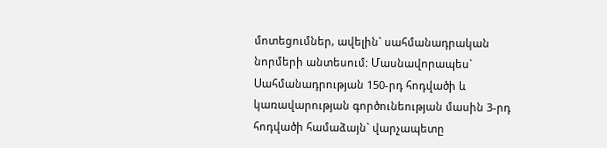մոտեցումներ, ավելին` սահմանադրական նորմերի անտեսում: Մասնավորապես` Սահմանադրության 150-րդ հոդվածի և կառավարության գործունեության մասին 3-րդ հոդվածի համաձայն` վարչապետը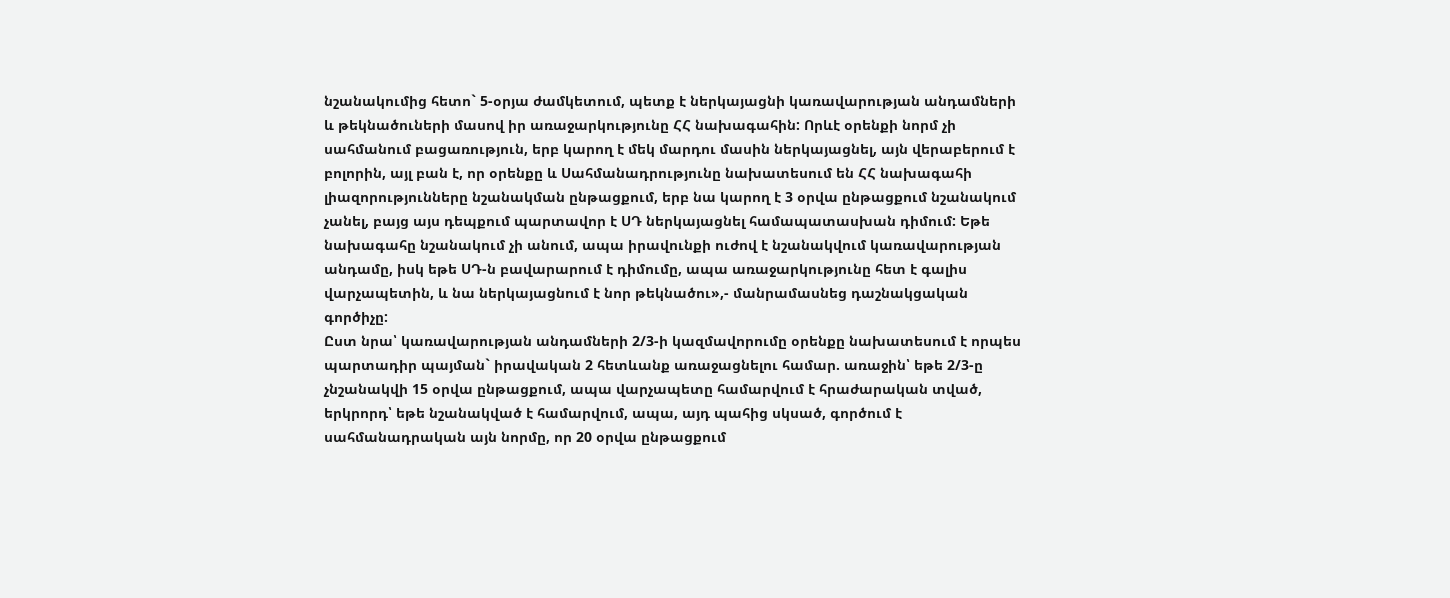նշանակումից հետո` 5-օրյա ժամկետում, պետք է ներկայացնի կառավարության անդամների և թեկնածուների մասով իր առաջարկությունը ՀՀ նախագահին: Որևէ օրենքի նորմ չի սահմանում բացառություն, երբ կարող է մեկ մարդու մասին ներկայացնել, այն վերաբերում է բոլորին, այլ բան է, որ օրենքը և Սահմանադրությունը նախատեսում են ՀՀ նախագահի լիազորությունները նշանակման ընթացքում, երբ նա կարող է 3 օրվա ընթացքում նշանակում չանել, բայց այս դեպքում պարտավոր է ՍԴ ներկայացնել համապատասխան դիմում: Եթե նախագահը նշանակում չի անում, ապա իրավունքի ուժով է նշանակվում կառավարության անդամը, իսկ եթե ՍԴ-ն բավարարում է դիմումը, ապա առաջարկությունը հետ է գալիս վարչապետին, և նա ներկայացնում է նոր թեկնածու»,- մանրամասնեց դաշնակցական գործիչը:
Ըստ նրա՝ կառավարության անդամների 2/3-ի կազմավորումը օրենքը նախատեսում է որպես պարտադիր պայման` իրավական 2 հետևանք առաջացնելու համար. առաջին՝ եթե 2/3-ը չնշանակվի 15 օրվա ընթացքում, ապա վարչապետը համարվում է հրաժարական տված, երկրորդ՝ եթե նշանակված է համարվում, ապա, այդ պահից սկսած, գործում է սահմանադրական այն նորմը, որ 20 օրվա ընթացքում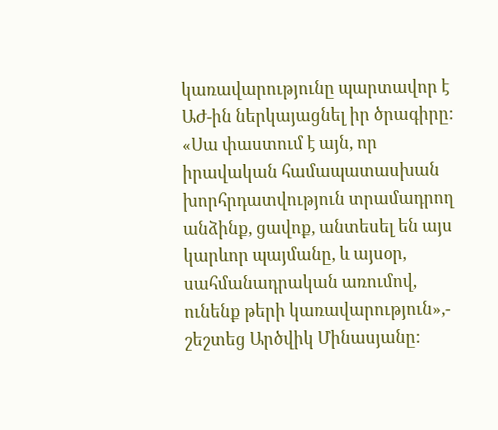կառավարությունը պարտավոր է ԱԺ-ին ներկայացնել իր ծրագիրը:
«Սա փաստում է այն, որ իրավական համապատասխան խորհրդատվություն տրամադրող անձինք, ցավոք, անտեսել են այս կարևոր պայմանը, և այսօր, սահմանադրական առումով, ունենք թերի կառավարություն»,- շեշտեց Արծվիկ Մինասյանը: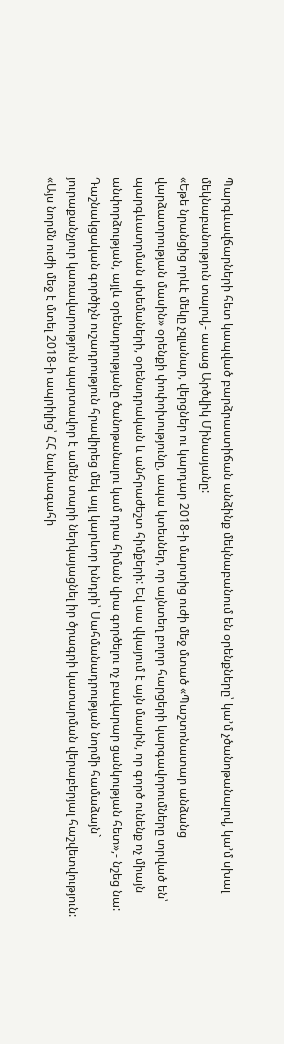Պարգևավճարների հետ կապված բարձրաստիճան անձինք մեկնաբանում են օրենքները՝ կա’մ չծանոթանալով, կա’մ սխալ մեկնաբանություն տալով,- ասաց Արծվիկ Մինասյանը:
«Եթե նրանցից որևէ մեկը չզլանար, վերցներ ու կարդար 2018-ի մարտից ուժի մեջ մտած «Պաշտոնատար անձանց վարձատրության մասին» օրենքի փոփոխությունը, ապա կտեսներ, որ այնտեղ բոլոր հարցերի կարգավորումները տրված են՝ պարգևատրման սխեմաների, օրենսդրական և անհրաժեշտ հիմքերի: Եվ սա վկայում է այն մասին, որ գործ ունենք ոչ միայն անփորձության, այլև օրենսդրությանը ծանոթանալու կամ դրա հիման վրա գործելու ոչ բավարար ցանկության հետ»,- նշեց նա:
Դաշնակցական գործիչն ուշադրություն հրավիրեց մեկ այլ կարևոր խնդրի՝ Սահմանադրության նորմի համաձայն` յուրաքանչյուր կառավարություն պարտավոր է ամեն տարի ներկայացնել իր ծրագրի կատարման վերաբերյալ հաշվետվություն:
«Այս նորմն ուժի մեջ է մտել 2018-ի ապրիլից՝ ՀՀ նախագահի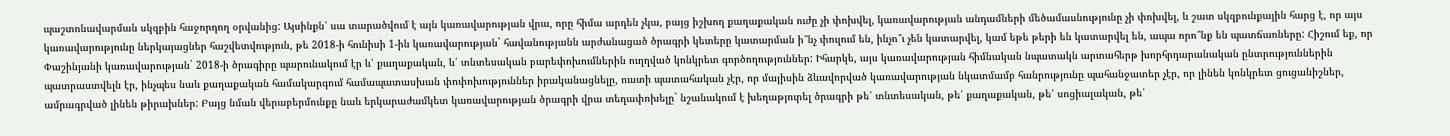պաշտոնավարման սկզբին հաջորդող օրվանից: Այսինքն՝ սա տարածվում է այն կառավարության վրա, որը հիմա արդեն չկա, բայց իշխող քաղաքական ուժը չի փոխվել, կառավարության անդամների մեծամասնությունը չի փոխվել, և շատ սկզբունքային հարց է, որ այս կառավարությունը ներկայացներ հաշվետվություն, թե 2018-ի հունիսի 1-ին կառավարության` հավանությանն արժանացած ծրագրի կետերը կատարման ի՞նչ փուլում են, ինչո՞ւ չեն կատարվել, կամ եթե թերի են կատարվել են, ապա որո՞նք են պատճառները: Հիշում եք, որ Փաշինյանի կառավարության` 2018-ի ծրագիրը պարունակում էր և՛ քաղաքական, և՛ տնտեսական բարեփոխումներին ուղղված կոնկրետ գործողություններ: Իհարկե, այս կառավարության հիմնական նպատակն արտահերթ խորհրդարանական ընտրություններին պատրաստվելն էր, ինչպես նաև քաղաքական համակարգում համապատասխան փոփոխություններ իրականացնելը, ուստի պատահական չէր, որ մայիսին ձևավորված կառավարության նկատմամբ հանրությունը պահանջատեր չէր, որ լինեն կոնկրետ ցուցանիշներ, ամրագրված լինեն թիրախներ: Բայց նման վերաբերմունքը նաև երկարաժամկետ կառավարության ծրագրի վրա տեղափոխելը` նշանակում է խեղաթյուրել ծրագրի թե՛ տնտեսական, թե՛ քաղաքական, թե՛ սոցիալական, թե՛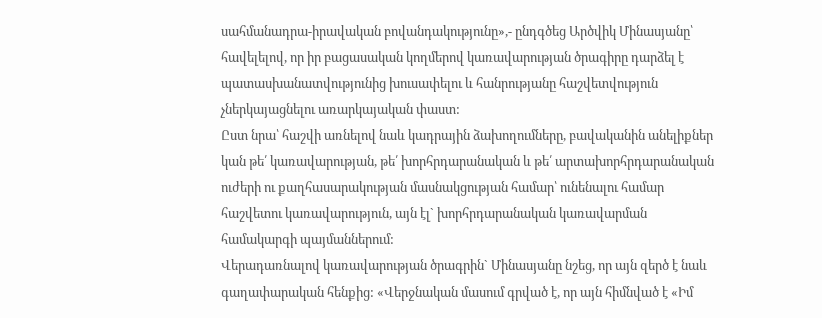սահմանադրա-իրավական բովանդակությունը»,- ընդգծեց Արծվիկ Մինասյանը՝ հավելելով, որ իր բացասական կողմերով կառավարության ծրագիրը դարձել է պատասխանատվությունից խուսափելու և հանրությանը հաշվետվություն չներկայացնելու առարկայական փաստ:
Ըստ նրա՝ հաշվի առնելով նաև կադրային ձախողումները, բավականին անելիքներ կան թե՛ կառավարության, թե՛ խորհրդարանական և թե՛ արտախորհրդարանական ուժերի ու քաղհասարակության մասնակցության համար՝ ունենալու համար հաշվետու կառավարություն, այն էլ` խորհրդարանական կառավարման համակարգի պայմաններում:
Վերադառնալով կառավարության ծրագրին` Մինասյանը նշեց, որ այն զերծ է նաև գաղափարական հենքից: «Վերջնական մասում գրված է, որ այն հիմնված է «Իմ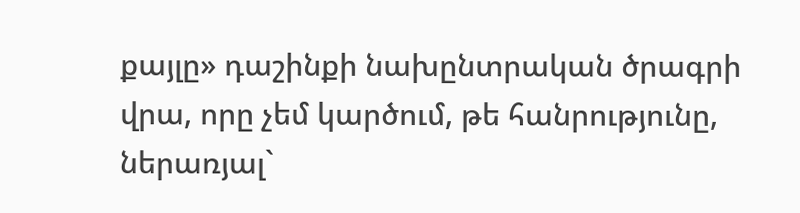քայլը» դաշինքի նախընտրական ծրագրի վրա, որը չեմ կարծում, թե հանրությունը, ներառյալ`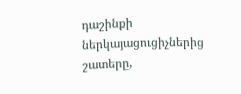դաշինքի ներկայացուցիչներից շատերը,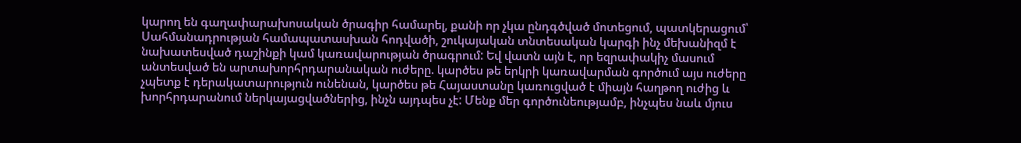կարող են գաղափարախոսական ծրագիր համարել, քանի որ չկա ընդգծված մոտեցում, պատկերացում՝ Սահմանադրության համապատասխան հոդվածի, շուկայական տնտեսական կարգի ինչ մեխանիզմ է նախատեսված դաշինքի կամ կառավարության ծրագրում: Եվ վատն այն է, որ եզրափակիչ մասում անտեսված են արտախորհրդարանական ուժերը. կարծես թե երկրի կառավարման գործում այս ուժերը չպետք է դերակատարություն ունենան, կարծես թե Հայաստանը կառուցված է միայն հաղթող ուժից և խորհրդարանում ներկայացվածներից, ինչն այդպես չէ: Մենք մեր գործունեությամբ, ինչպես նաև մյուս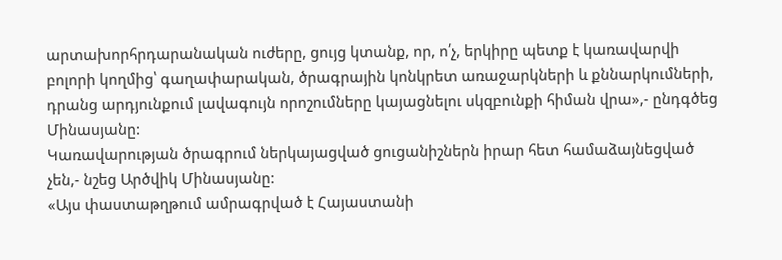արտախորհրդարանական ուժերը, ցույց կտանք, որ, ո՛չ, երկիրը պետք է կառավարվի բոլորի կողմից՝ գաղափարական, ծրագրային կոնկրետ առաջարկների և քննարկումների, դրանց արդյունքում լավագույն որոշումները կայացնելու սկզբունքի հիման վրա»,- ընդգծեց Մինասյանը:
Կառավարության ծրագրում ներկայացված ցուցանիշներն իրար հետ համաձայնեցված չեն,- նշեց Արծվիկ Մինասյանը:
«Այս փաստաթղթում ամրագրված է Հայաստանի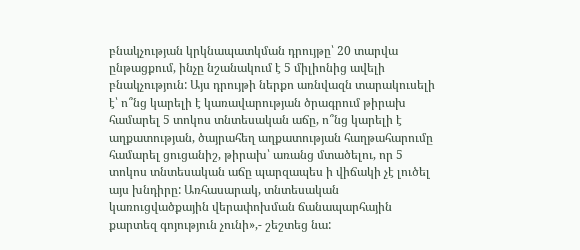բնակչության կրկնապատկման դրույթը՝ 20 տարվա ընթացքում, ինչը նշանակում է 5 միլիոնից ավելի բնակչություն: Այս դրույթի ներքո առնվազն տարակուսելի է՝ ո՞նց կարելի է կառավարության ծրագրում թիրախ համարել 5 տոկոս տնտեսական աճը, ո՞նց կարելի է աղքատության, ծայրահեղ աղքատության հաղթահարումը համարել ցուցանիշ, թիրախ՝ առանց մտածելու, որ 5 տոկոս տնտեսական աճը պարզապես ի վիճակի չէ լուծել այս խնդիրը: Առհասարակ, տնտեսական կառուցվածքային վերափոխման ճանապարհային քարտեզ գոյություն չունի»,- շեշտեց նա: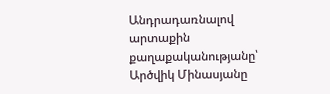Անդրադառնալով արտաքին քաղաքականությանը՝ Արծվիկ Մինասյանը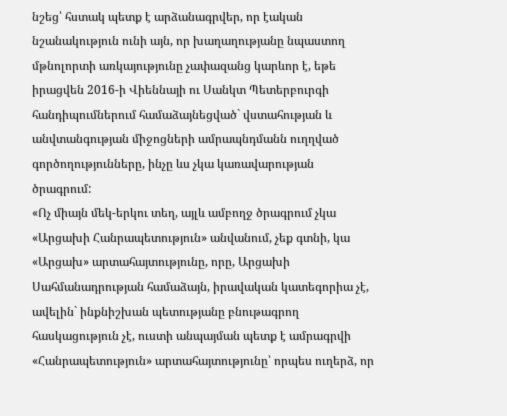նշեց՝ հստակ պետք է արձանագրվեր, որ էական նշանակություն ունի այն, որ խաղաղությանը նպաստող մթնոլորտի առկայությունը չափազանց կարևոր է, եթե իրացվեն 2016-ի Վիեննայի ու Սանկտ Պետերբուրգի հանդիպումներում համաձայնեցված` վստահության և անվտանգության միջոցների ամրապնդմանն ուղղված գործողությունները, ինչը ևս չկա կառավարության ծրագրում:
«Ոչ միայն մեկ-երկու տեղ, այլև ամբողջ ծրագրում չկա «Արցախի Հանրապետություն» անվանում, չեք գտնի, կա «Արցախ» արտահայտությունը, որը, Արցախի Սահմանադրության համաձայն, իրավական կատեգորիա չէ, ավելին` ինքնիշխան պետությանը բնութագրող հասկացություն չէ, ուստի անպայման պետք է ամրագրվի «Հանրապետություն» արտահայտությունը՝ որպես ուղերձ, որ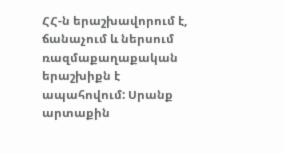ՀՀ-ն երաշխավորում է, ճանաչում և ներսում ռազմաքաղաքական երաշխիքն է ապահովում: Սրանք արտաքին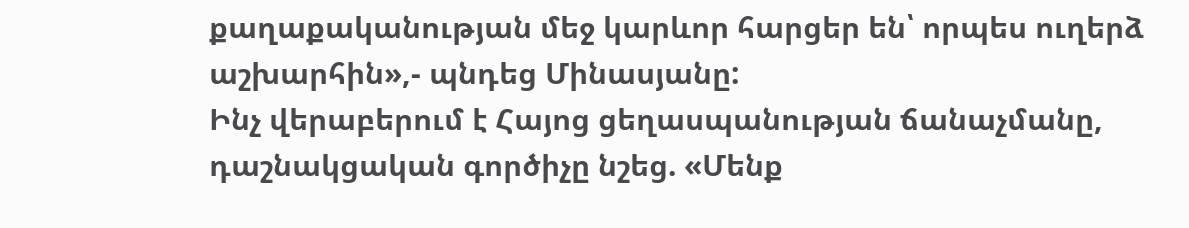քաղաքականության մեջ կարևոր հարցեր են՝ որպես ուղերձ աշխարհին»,- պնդեց Մինասյանը:
Ինչ վերաբերում է Հայոց ցեղասպանության ճանաչմանը, դաշնակցական գործիչը նշեց. «Մենք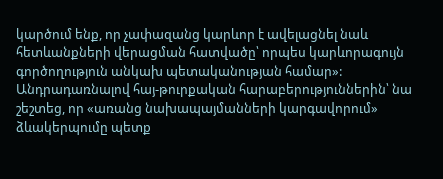կարծում ենք, որ չափազանց կարևոր է ավելացնել նաև հետևանքների վերացման հատվածը՝ որպես կարևորագույն գործողություն անկախ պետականության համար»:
Անդրադառնալով հայ-թուրքական հարաբերություններին՝ նա շեշտեց, որ «առանց նախապայմանների կարգավորում» ձևակերպումը պետք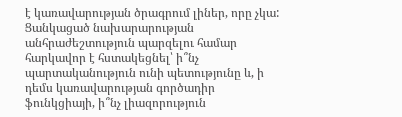է կառավարության ծրագրում լիներ, որը չկա:
Ցանկացած նախարարության անհրաժեշտություն պարզելու համար հարկավոր է հստակեցնել՝ ի՞նչ պարտականություն ունի պետությունը և, ի դեմս կառավարության գործադիր ֆունկցիայի, ի՞նչ լիազորություն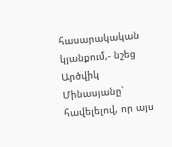հասարակական կյանքում,- նշեց Արծվիկ Մինասյանը՝ հավելելով, որ այս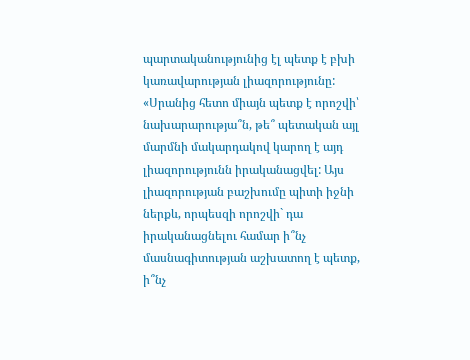պարտականությունից էլ պետք է բխի կառավարության լիազորությունը:
«Սրանից հետո միայն պետք է որոշվի՝ նախարարությա՞ն, թե՞ պետական այլ մարմնի մակարդակով կարող է այդ լիազորությունն իրականացվել: Այս լիազորության բաշխումը պիտի իջնի ներքև, որպեսզի որոշվի` դա իրականացնելու համար ի՞նչ մասնագիտության աշխատող է պետք, ի՞նչ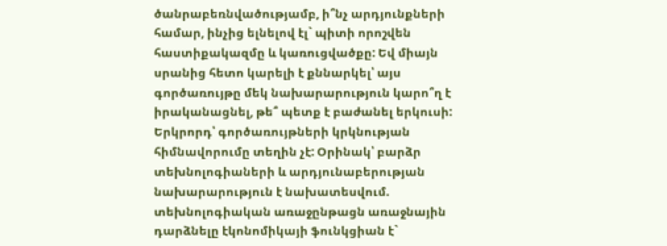ծանրաբեռնվածությամբ, ի՞նչ արդյունքների համար, ինչից ելնելով էլ` պիտի որոշվեն հաստիքակազմը և կառուցվածքը: Եվ միայն սրանից հետո կարելի է քննարկել՝ այս գործառույթը մեկ նախարարություն կարո՞ղ է իրականացնել, թե՞ պետք է բաժանել երկուսի:
Երկրորդ՝ գործառույթների կրկնության հիմնավորումը տեղին չէ: Օրինակ՝ բարձր տեխնոլոգիաների և արդյունաբերության նախարարություն է նախատեսվում. տեխնոլոգիական առաջընթացն առաջնային դարձնելը էկոնոմիկայի ֆունկցիան է`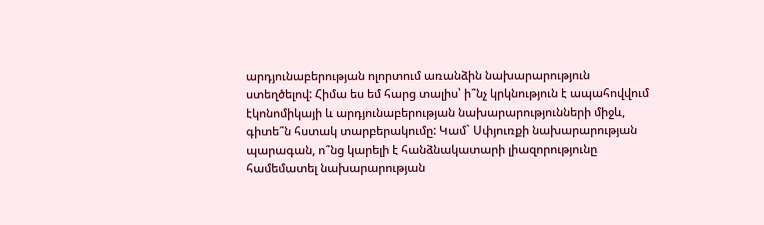արդյունաբերության ոլորտում առանձին նախարարություն ստեղծելով: Հիմա ես եմ հարց տալիս՝ ի՞նչ կրկնություն է ապահովվում էկոնոմիկայի և արդյունաբերության նախարարությունների միջև, գիտե՞ն հստակ տարբերակումը: Կամ` Սփյուռքի նախարարության պարագան, ո՞նց կարելի է հանձնակատարի լիազորությունը համեմատել նախարարության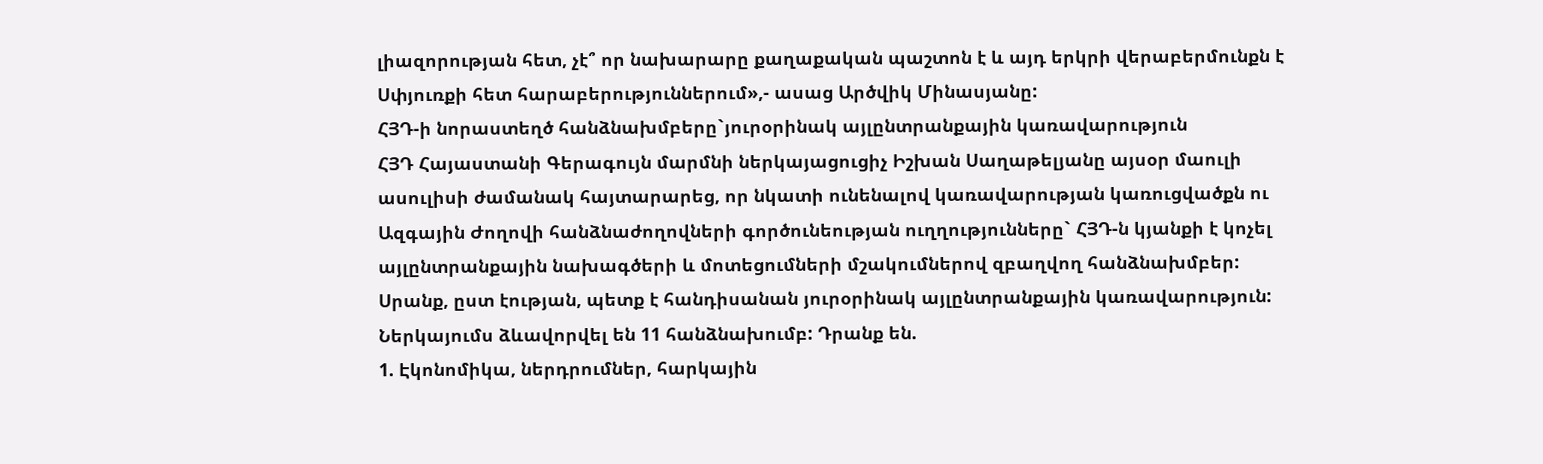լիազորության հետ, չէ՞ որ նախարարը քաղաքական պաշտոն է և այդ երկրի վերաբերմունքն է Սփյուռքի հետ հարաբերություններում»,- ասաց Արծվիկ Մինասյանը:
ՀՅԴ-ի նորաստեղծ հանձնախմբերը`յուրօրինակ այլընտրանքային կառավարություն
ՀՅԴ Հայաստանի Գերագույն մարմնի ներկայացուցիչ Իշխան Սաղաթելյանը այսօր մաուլի ասուլիսի ժամանակ հայտարարեց, որ նկատի ունենալով կառավարության կառուցվածքն ու Ազգային Ժողովի հանձնաժողովների գործունեության ուղղությունները` ՀՅԴ-ն կյանքի է կոչել այլընտրանքային նախագծերի և մոտեցումների մշակումներով զբաղվող հանձնախմբեր: Սրանք, ըստ էության, պետք է հանդիսանան յուրօրինակ այլընտրանքային կառավարություն:
Ներկայումս ձևավորվել են 11 հանձնախումբ: Դրանք են.
1. Էկոնոմիկա, ներդրումներ, հարկային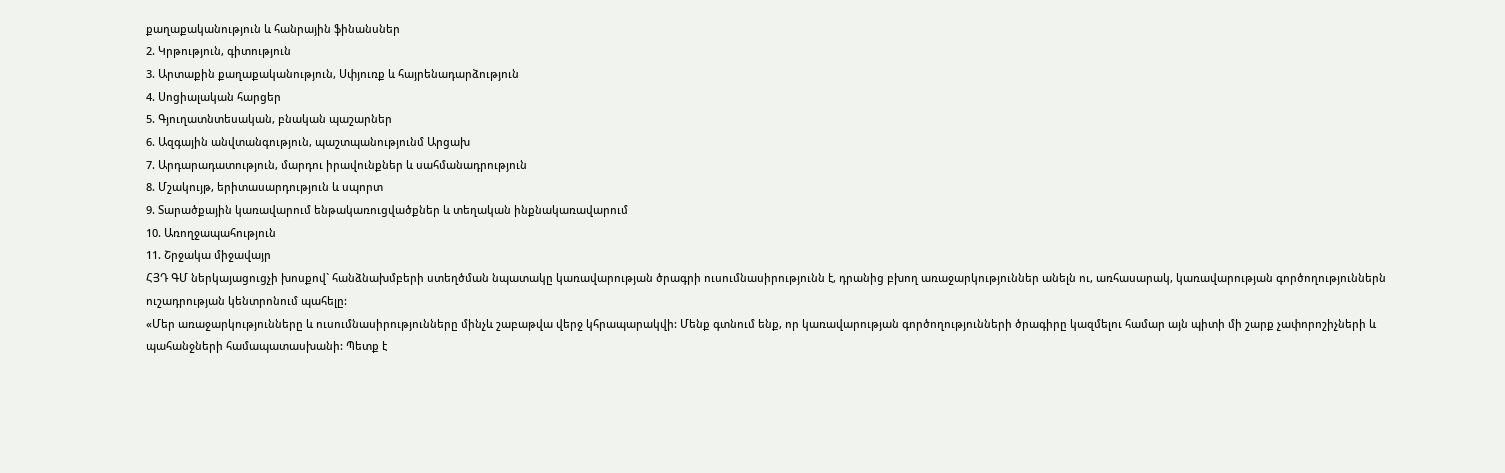քաղաքականություն և հանրային ֆինանսներ
2. Կրթություն, գիտություն
3. Արտաքին քաղաքականություն, Սփյուռք և հայրենադարձություն
4. Սոցիալական հարցեր
5. Գյուղատնտեսական, բնական պաշարներ
6. Ազգային անվտանգություն, պաշտպանությունմ Արցախ
7. Արդարադատություն, մարդու իրավունքներ և սահմանադրություն
8. Մշակույթ, երիտասարդություն և սպորտ
9. Տարածքային կառավարում ենթակառուցվածքներ և տեղական ինքնակառավարում
10. Առողջապահություն
11. Շրջակա միջավայր
ՀՅԴ ԳՄ ներկայացուցչի խոսքով` հանձնախմբերի ստեղծման նպատակը կառավարության ծրագրի ուսումնասիրությունն է, դրանից բխող առաջարկություններ անելն ու, առհասարակ, կառավարության գործողություններն ուշադրության կենտրոնում պահելը:
«Մեր առաջարկությունները և ուսումնասիրությունները մինչև շաբաթվա վերջ կհրապարակվի: Մենք գտնում ենք, որ կառավարության գործողությունների ծրագիրը կազմելու համար այն պիտի մի շարք չափորոշիչների և պահանջների համապատասխանի: Պետք է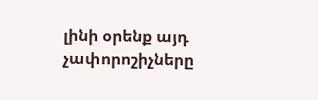լինի օրենք այդ չափորոշիչները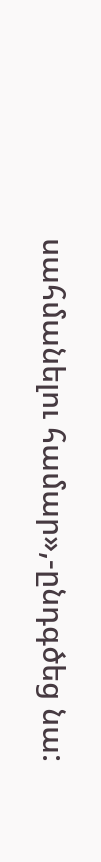սահմանելու համար»,-ընդգծեց նա: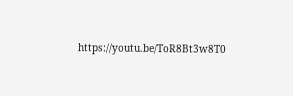https://youtu.be/ToR8Bt3w8T0